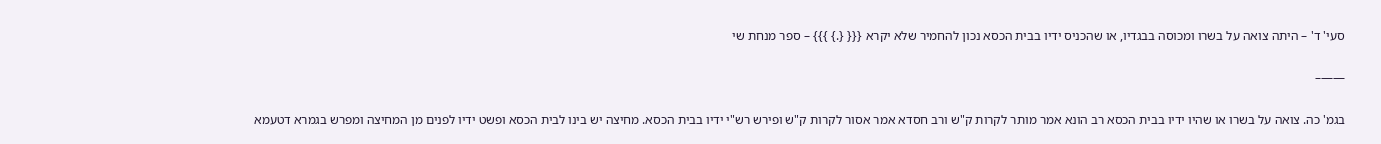סעי' ד' – היתה צואה על בשרו ומכוסה בבגדיו, או שהכניס ידיו בבית הכסא נכון להחמיר שלא יקרא {{{ {.} }}} – ספר מנחת שי

——–

בגמ' כה. צואה על בשרו או שהיו ידיו בבית הכסא רב הונא אמר מותר לקרות ק"ש ורב חסדא אמר אסור לקרות ק"ש ופירש רש"י ידיו בבית הכסא. מחיצה יש בינו לבית הכסא ופשט ידיו לפנים מן המחיצה ומפרש בגמרא דטעמא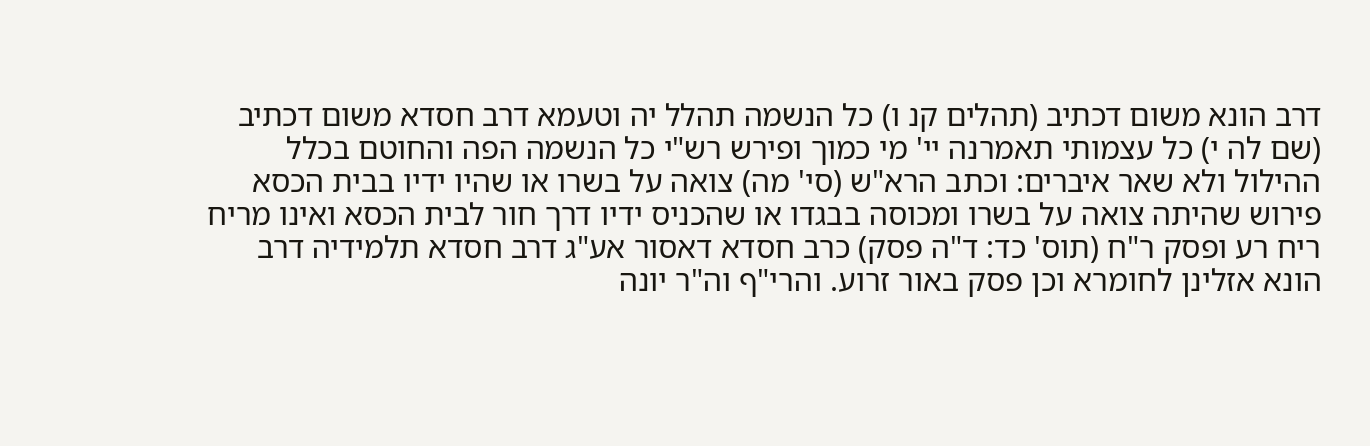דרב הונא משום דכתיב (תהלים קנ ו) כל הנשמה תהלל יה וטעמא דרב חסדא משום דכתיב (שם לה י) כל עצמותי תאמרנה יי' מי כמוך ופירש רש"י כל הנשמה הפה והחוטם בכלל ההילול ולא שאר איברים: וכתב הרא"ש (סי' מה) צואה על בשרו או שהיו ידיו בבית הכסא פירוש שהיתה צואה על בשרו ומכוסה בבגדו או שהכניס ידיו דרך חור לבית הכסא ואינו מריח ריח רע ופסק ר"ח (תוס' כד: ד"ה פסק) כרב חסדא דאסור אע"ג דרב חסדא תלמידיה דרב הונא אזלינן לחומרא וכן פסק באור זרוע. והרי"ף וה"ר יונה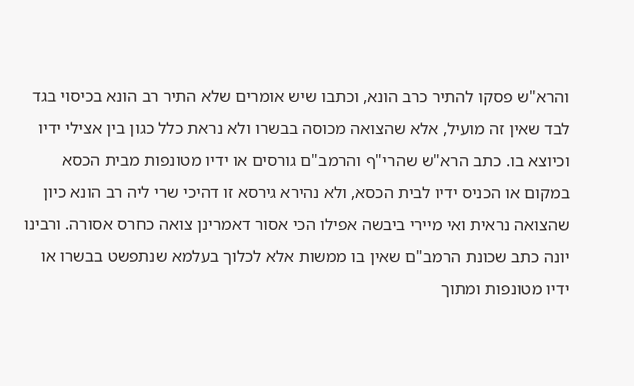והרא"ש פסקו להתיר כרב הונא, וכתבו שיש אומרים שלא התיר רב הונא בכיסוי בגד לבד שאין זה מועיל, אלא שהצואה מכוסה בבשרו ולא נראת כלל כגון בין אצילי ידיו וכיוצא בו. כתב הרא"ש שהרי"ף והרמב"ם גורסים או ידיו מטונפות מבית הכסא במקום או הכניס ידיו לבית הכסא, ולא נהירא גירסא זו דהיכי שרי ליה רב הונא כיון שהצואה נראית ואי מיירי ביבשה אפילו הכי אסור דאמרינן צואה כחרס אסורה. ורבינו יונה כתב שכונת הרמב"ם שאין בו ממשות אלא לכלוך בעלמא שנתפשט בבשרו או ידיו מטונפות ומתוך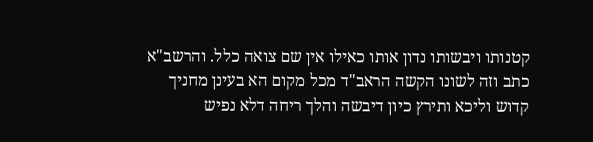קטנותו ויבשותו נדון אותו כאילו אין שם צואה כלל. והרשב"א כתב וזה לשונו הקשה הראב"ד מכל מקום הא בעינן מחניך קדוש וליכא ותירץ כיון דיבשה והלך ריחה דלא נפיש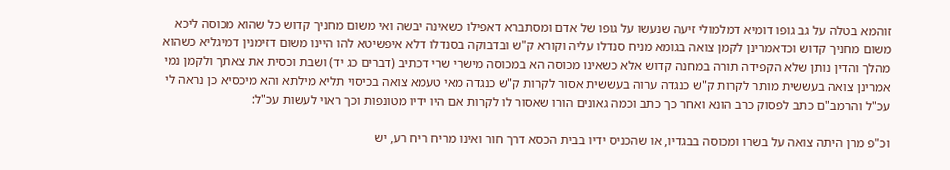זוהמא בטלה על גב גופו דומיא דמלמולי זיעה שנעשו על גופו של אדם ומסתברא דאפילו כשאינה יבשה ואי משום מחניך קדוש כל שהוא מכוסה ליכא משום מחניך קדוש וכדאמרינן לקמן צואה בגומא מניח סנדלו עליה וקורא ק"ש ובדבוקה בסנדלו דלא איפשיטא להו היינו משום דזימנין דמיגליא כשהוא מהלך והדין נותן שלא הקפידה תורה במחנה קדוש אלא כשאינו מכוסה הא במכוסה מישרי שרי דכתיב (דברים כג יד) ושבת וכסית את צאתך ולקמן נמי אמרינן צואה בעששית מותר לקרות ק"ש כנגדה ערוה בעששית אסור לקרות ק"ש כנגדה מאי טעמא צואה בכיסוי תליא מילתא והא מיכסיא כן נראה לי עכ"ל והרמב"ם כתב לפסוק כרב הונא ואחר כך כתב וכמה גאונים הורו שאסור לו לקרות אם היו ידיו מטונפות וכך ראוי לעשות עכ"ל:

וכ"פ מרן היתה צואה על בשרו ומכוסה בבגדיו, או שהכניס ידיו בבית הכסא דרך חור ואינו מריח ריח רע, יש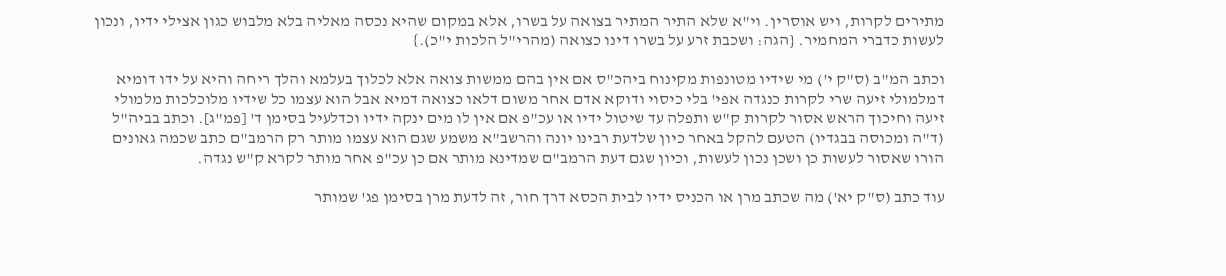מתירים לקרות, ויש אוסרין. וי"א שלא התיר המתיר בצואה על בשרו, אלא במקום שהיא נכסה מאליה בלא מלבוש כגון אצילי ידיו, ונכון לעשות כדברי המחמיר. {הגה: ושכבת זרע על בשרו דינו כצואה (מהרי"ל הלכות י"כ).}

וכתב המ"ב (ס"ק י') מי שידיו מטונפות מקינוח ביהכ"ס אם אין בהם ממשות צואה אלא לכלוך בעלמא והלך ריחה והיא על ידו דומיא דמלמולי זיעה שרי לקרות כנגדה אפי' בלי כיסוי ודוקא אדם אחר משום דלאו כצואה דמיא אבל הוא עצמו כל שידיו מלוכלכות מלמולי זיעה וחיכוך הראש אסור לקרות ק"ש ותפלה עד שיטול ידיו או עכ"פ אם אין לו מים ינקה ידיו וכדלעיל בסימן ד' [פמ"ג]. וכתב בביה"ל (ד"ה ומכוסה בבגדיו) הטעם להקל באחר כיון שלדעת רבינו יונה והרשב"א משמע שגם הוא עצמו מותר רק הרמב"ם כתב שכמה גאונים הורו שאסור לעשות כן ושכן נכון לעשות, וכיון שגם דעת הרמב"ם שמדינא מותר אם כן עכ"פ אחר מותר לקרא ק"ש נגדה.

עוד כתב (ס"ק יא') מה שכתב מרן או הכניס ידיו לבית הכסא דרך חור, זה לדעת מרן בסימן פג' שמותר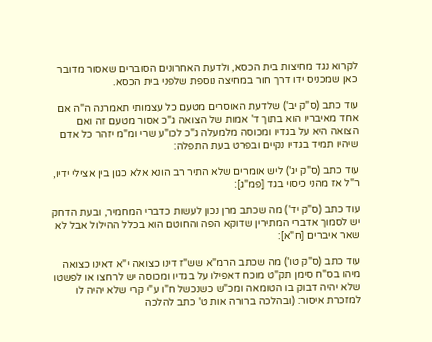לקרוא נגד מחיצות בית הכסא, ולדעת האחרונים הסוברים שאסור מדובר כאן שמכניס ידו דרך חור במחיצה נוספת שלפני בית הכסא.

עוד כתב (ס"ק יב') שלדעת האוסרים מטעם כל עצמותי תאמרנה ה"ה אם אחד מאיבריו הוא בתוך ד' אמות של הצואה ג"כ אסור מטעם זה ואם הצואה היא על בגדיו ומכוסה מלמעלה ג"כ לכו"ע שרי ומ"מ יזהר כל אדם שיהיו תמיד בגדיו נקיים ובפרט בעת התפלה:

עוד כתב (ס"ק יג') ליש אומרים שלא התיר רב הונא אלא כגון בין אצילי ידיו, ר"ל אז מהני כיסוי בגד [פמ"ג]:

עוד כתב (ס"ק יד') מה שכתב מרן נכון לעשות כדברי המחמיר, ובעת הדחק יש לסמוך אדברי המתירין שדוקא הפה והחוטם הוא בכלל ההילול אבל לא שאר איברים [ח"א]:

עוד כתב (ס"ק טו') מה שכתב הרמ"א שש"ז דינו כצואה י"א דאינו כצואה מיהו בס"ח סימן תק"ט מוכח דאפילו על בגדיו ומכוסה יש לרחצו או לפשטו שלא יהיה דבוק בו הטומאה ומכ"ש כשנכשל ח"ו ע"י קרי שלא יהיה לו למזכרת איסור: (ובהלכה ברורה אות ט' כתב להלכה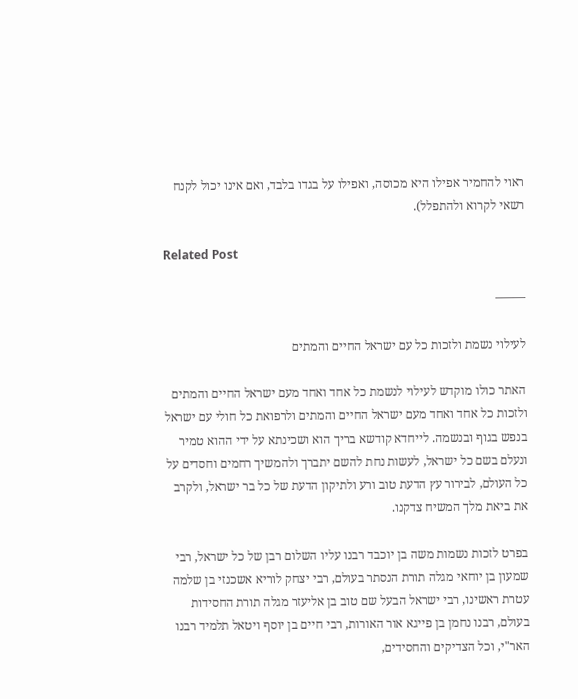ראוי להחמיר אפילו היא מכוסה, ואפילו על בגדו בלבד, ואם אינו יכול לקנח רשאי לקרוא ולהתפלל).

Related Post

——–

לעילוי נשמת ולזכות כל עם ישראל החיים והמתים

האתר כולו מוקדש לעילוי לנשמת כל אחד ואחד מעם ישראל החיים והמתים ולזכות כל אחד ואחד מעם ישראל החיים והמתים ולרפואת כל חולי עם ישראל בנפש בגוף ובנשמה. לייחדא קודשא בריך הוא ושכינתא על ידי ההוא טמיר ונעלם בשם כל ישראל, לעשות נחת להשם יתברך ולהמשיך רחמים וחסדים על כל העולם, לבירור עץ הדעת טוב ורע ולתיקון הדעת של כל בר ישראל, ולקרב את ביאת מלך המשיח צדקנו.

בפרט לזכות נשמות משה בן יוכבד רבנו עליו השלום רבן של כל ישראל, רבי שמעון בן יוחאי מגלה תורת הנסתר בעולם, רבי יצחק לוריא אשכנזי בן שלמה עטרת ראשינו, רבי ישראל הבעל שם טוב בן אליעזר מגלה תורת החסידות בעולם, רבנו נחמן בן פייגא אור האורות, רבי חיים בן יוסף ויטאל תלמיד רבנו האר"י, וכל הצדיקים והחסידים,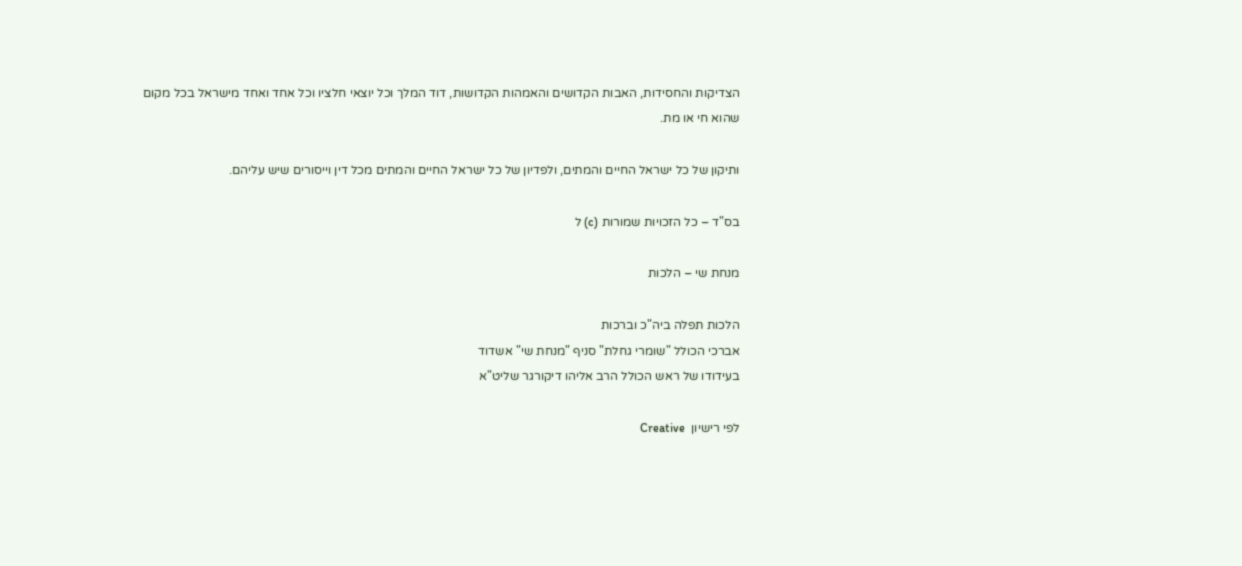הצדיקות והחסידות, האבות הקדושים והאמהות הקדושות, דוד המלך וכל יוצאי חלציו וכל אחד ואחד מישראל בכל מקום שהוא חי או מת.

ותיקון של כל ישראל החיים והמתים, ולפדיון של כל ישראל החיים והמתים מכל דין וייסורים שיש עליהם.

בס"ד – כל הזכויות שמורות (c) ל

מנחת שי – הלכות

הלכות תפלה ביה"כ וברכות
אברכי הכולל "שומרי גחלת" סניף "מנחת שי" אשדוד
בעידודו של ראש הכולל הרב אליהו דיקורגר שליט"א

לפי רישיון  Creative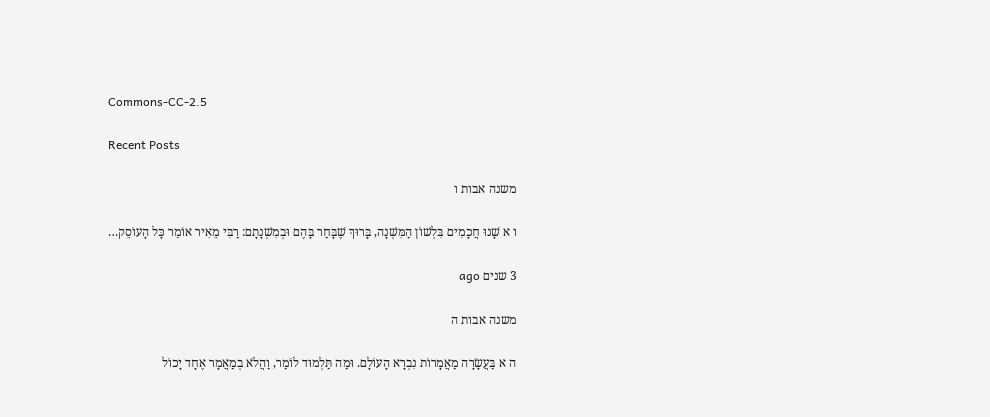Commons-CC-2.5

Recent Posts

משנה אבות ו

ו א שָׁנוּ חֲכָמִים בִּלְשׁוֹן הַמִּשְׁנָה, בָּרוּךְ שֶׁבָּחַר בָּהֶם וּבְמִשְׁנָתָם: רַבִּי מֵאִיר אוֹמֵר כָּל הָעוֹסֵק…

3 שנים ago

משנה אבות ה

ה א בַּעֲשָׂרָה מַאֲמָרוֹת נִבְרָא הָעוֹלָם. וּמַה תַּלְמוּד לוֹמַר, וַהֲלֹא בְמַאֲמָר אֶחָד יָכוֹל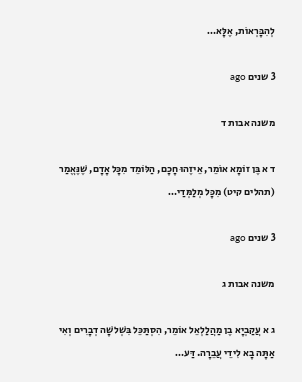לְהִבָּרְאוֹת, אֶלָּא…

3 שנים ago

משנה אבות ד

ד א בֶּן זוֹמָא אוֹמֵר, אֵיזֶהוּ חָכָם, הַלּוֹמֵד מִכָּל אָדָם, שֶׁנֶּאֱמַר (תהלים קיט) מִכָּל מְלַמְּדַי…

3 שנים ago

משנה אבות ג

ג א עֲקַבְיָא בֶן מַהֲלַלְאֵל אוֹמֵר, הִסְתַּכֵּל בִּשְׁלשָׁה דְבָרִים וְאִי אַתָּה בָא לִידֵי עֲבֵרָה. דַּע…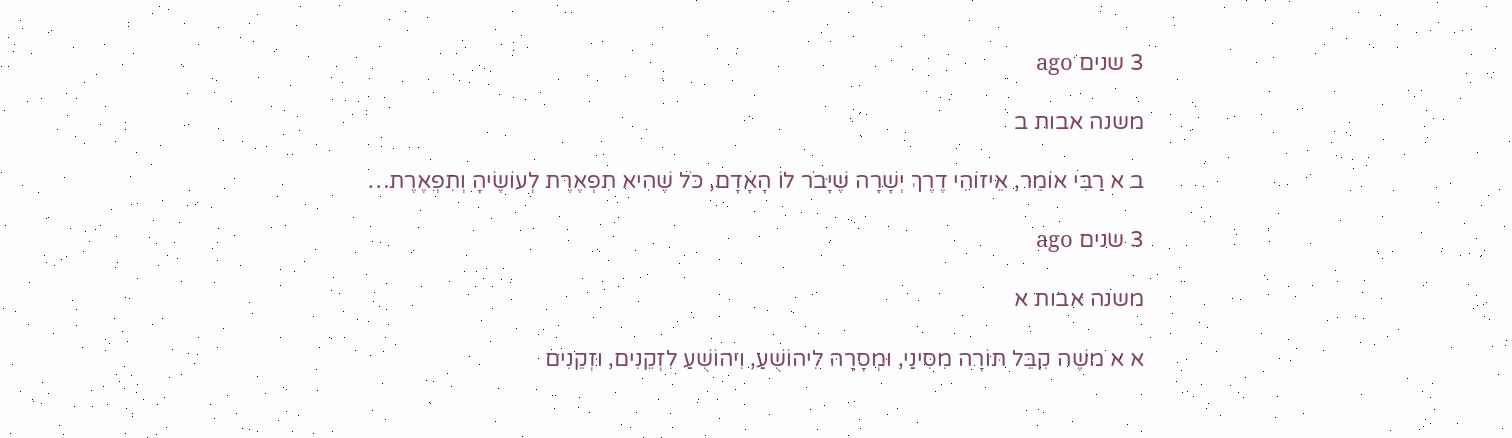3 שנים ago

משנה אבות ב

ב א רַבִּי אוֹמֵר, אֵיזוֹהִי דֶרֶךְ יְשָׁרָה שֶׁיָּבֹר לוֹ הָאָדָם, כֹּל שֶׁהִיא תִפְאֶרֶת לְעוֹשֶׂיהָ וְתִפְאֶרֶת…

3 שנים ago

משנה אבות א

א א משֶׁה קִבֵּל תּוֹרָה מִסִּינַי, וּמְסָרָהּ לִיהוֹשֻׁעַ, וִיהוֹשֻׁעַ לִזְקֵנִים, וּזְקֵנִים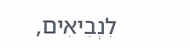לִנְבִיאִים,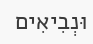וּנְבִיאִים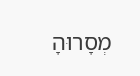מְסָרוּהָ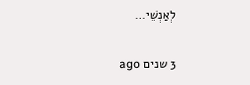לְאַנְשֵׁי…

3 שנים ago